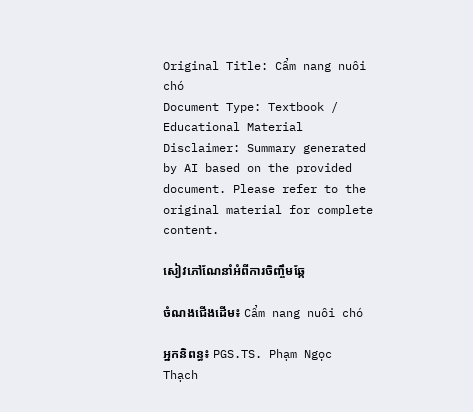Original Title: Cẩm nang nuôi chó
Document Type: Textbook / Educational Material
Disclaimer: Summary generated by AI based on the provided document. Please refer to the original material for complete content.

សៀវភៅណែនាំអំពីការចិញ្ចឹមឆ្កែ

ចំណងជើងដើម៖ Cẩm nang nuôi chó

អ្នកនិពន្ធ៖ PGS.TS. Phạm Ngọc Thạch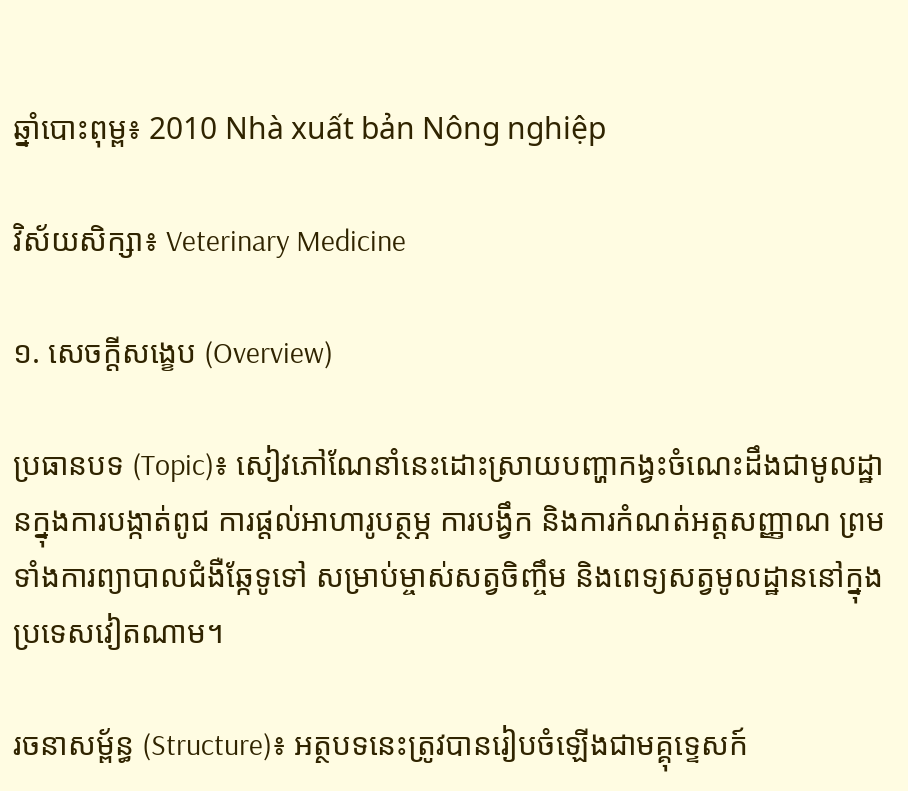ឆ្នាំបោះពុម្ព៖ 2010 Nhà xuất bản Nông nghiệp

វិស័យសិក្សា៖ Veterinary Medicine

១. សេចក្តីសង្ខេប (Overview)

ប្រធានបទ (Topic)៖ សៀវភៅណែនាំនេះដោះស្រាយបញ្ហាកង្វះចំណេះដឹងជាមូលដ្ឋានក្នុងការបង្កាត់ពូជ ការផ្តល់អាហារូបត្ថម្ភ ការបង្វឹក និងការកំណត់អត្តសញ្ញាណ ព្រមទាំងការព្យាបាលជំងឺឆ្កែទូទៅ សម្រាប់ម្ចាស់សត្វចិញ្ចឹម និងពេទ្យសត្វមូលដ្ឋាននៅក្នុងប្រទេសវៀតណាម។

រចនាសម្ព័ន្ធ (Structure)៖ អត្ថបទនេះត្រូវបានរៀបចំឡើងជាមគ្គុទ្ទេសក៍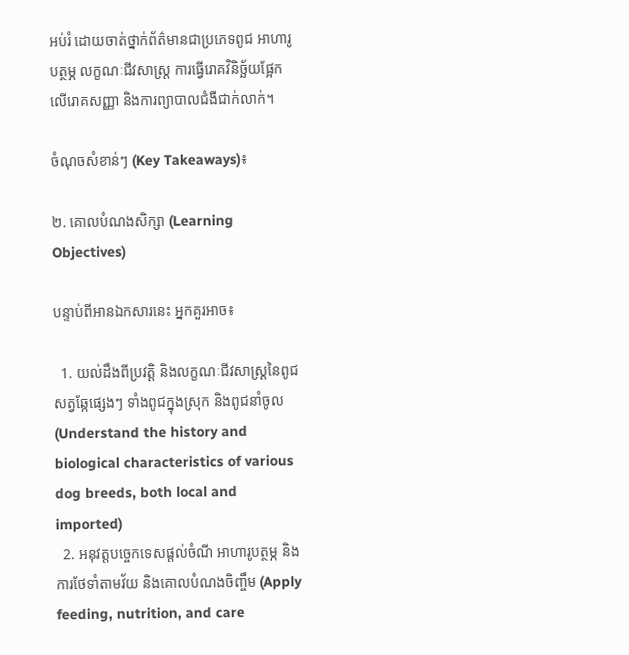អប់រំ ដោយចាត់ថ្នាក់ព័ត៌មានជាប្រភេទពូជ អាហារូបត្ថម្ភ លក្ខណៈជីវសាស្ត្រ ការធ្វើរោគវិនិច្ឆ័យផ្អែកលើរោគសញ្ញា និងការព្យាបាលជំងឺជាក់លាក់។

ចំណុចសំខាន់ៗ (Key Takeaways)៖

២. គោលបំណងសិក្សា (Learning Objectives)

បន្ទាប់ពីអានឯកសារនេះ អ្នកគួរអាច៖

  1. យល់ដឹងពីប្រវត្តិ និងលក្ខណៈជីវសាស្ត្រនៃពូជសត្វឆ្កែផ្សេងៗ ទាំងពូជក្នុងស្រុក និងពូជនាំចូល (Understand the history and biological characteristics of various dog breeds, both local and imported)
  2. អនុវត្តបច្ចេកទេសផ្តល់ចំណី អាហារូបត្ថម្ភ និងការថែទាំតាមវ័យ និងគោលបំណងចិញ្ចឹម (Apply feeding, nutrition, and care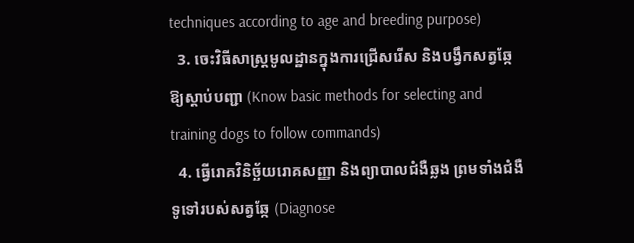techniques according to age and breeding purpose)
  3. ចេះវិធីសាស្ត្រមូលដ្ឋានក្នុងការជ្រើសរើស និងបង្វឹកសត្វឆ្កែឱ្យស្តាប់បញ្ជា (Know basic methods for selecting and training dogs to follow commands)
  4. ធ្វើរោគវិនិច្ឆ័យរោគសញ្ញា និងព្យាបាលជំងឺឆ្លង ព្រមទាំងជំងឺទូទៅរបស់សត្វឆ្កែ (Diagnose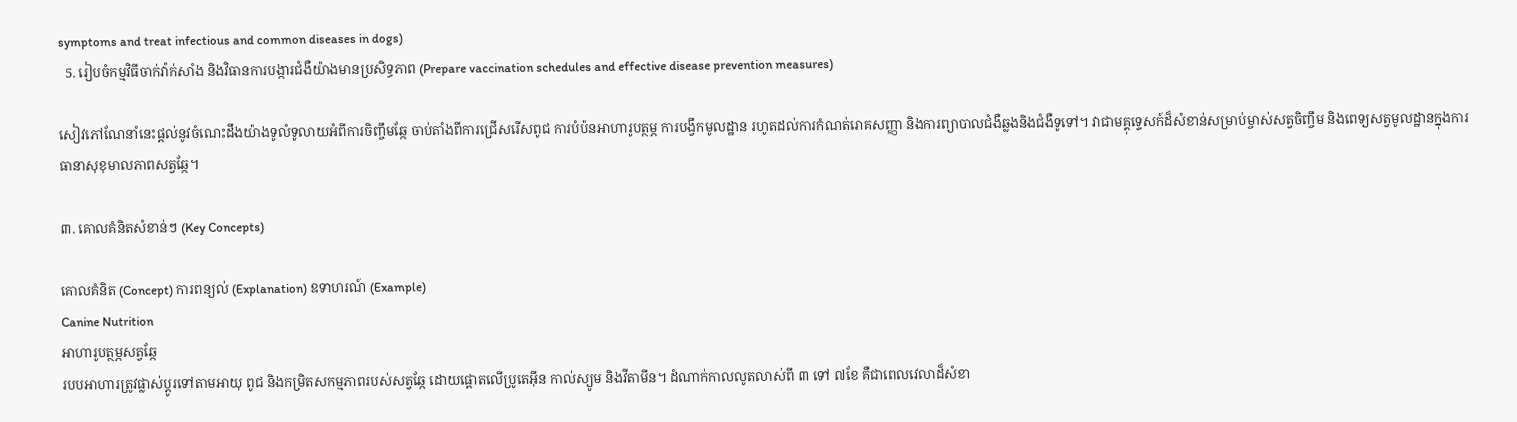symptoms and treat infectious and common diseases in dogs)
  5. រៀបចំកម្មវិធីចាក់វ៉ាក់សាំង និងវិធានការបង្ការជំងឺយ៉ាងមានប្រសិទ្ធភាព (Prepare vaccination schedules and effective disease prevention measures)

សៀវភៅណែនាំនេះផ្តល់នូវចំណេះដឹងយ៉ាងទូលំទូលាយអំពីការចិញ្ចឹមឆ្កែ ចាប់តាំងពីការជ្រើសរើសពូជ ការបំប៉នអាហារូបត្ថម្ភ ការបង្វឹកមូលដ្ឋាន រហូតដល់ការកំណត់រោគសញ្ញា និងការព្យាបាលជំងឺឆ្លងនិងជំងឺទូទៅ។ វាជាមគ្គុទ្ទេសក៍ដ៏សំខាន់សម្រាប់ម្ចាស់សត្វចិញ្ចឹម និងពេទ្យសត្វមូលដ្ឋានក្នុងការធានាសុខុមាលភាពសត្វឆ្កែ។

៣. គោលគំនិតសំខាន់ៗ (Key Concepts)

គោលគំនិត (Concept) ការពន្យល់ (Explanation) ឧទាហរណ៍ (Example)
Canine Nutrition
អាហារូបត្ថម្ភសត្វឆ្កែ
របបអាហារត្រូវផ្លាស់ប្តូរទៅតាមអាយុ ពូជ និងកម្រិតសកម្មភាពរបស់សត្វឆ្កែ ដោយផ្តោតលើប្រូតេអ៊ីន កាល់ស្យូម និងវីតាមីន។ ដំណាក់កាលលូតលាស់ពី ៣ ទៅ ៧ខែ គឺជាពេលវេលាដ៏សំខា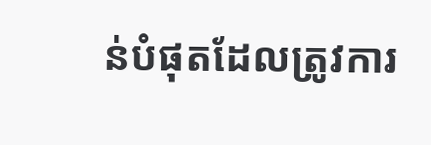ន់បំផុតដែលត្រូវការ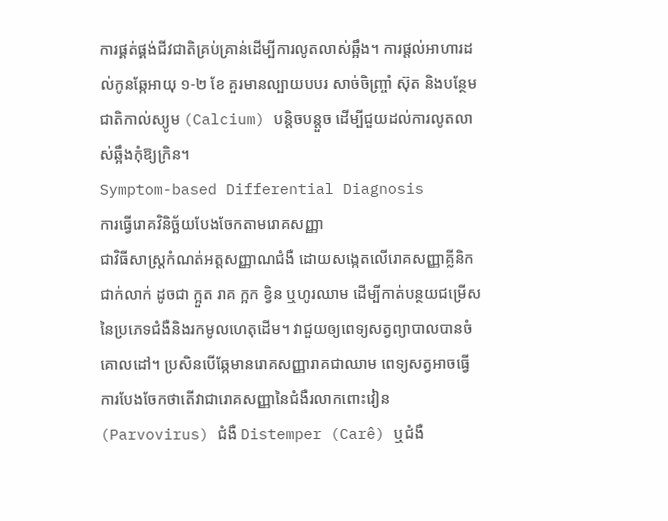ការផ្គត់ផ្គង់ជីវជាតិគ្រប់គ្រាន់ដើម្បីការលូតលាស់ឆ្អឹង។ ការផ្តល់អាហារដល់កូនឆ្កែអាយុ ១-២ ខែ គួរមានល្បាយបបរ សាច់ចិញ្ច្រាំ ស៊ុត និងបន្ថែមជាតិកាល់ស្យូម (Calcium) បន្តិចបន្តួច ដើម្បីជួយដល់ការលូតលាស់ឆ្អឹងកុំឱ្យក្រិន។
Symptom-based Differential Diagnosis
ការធ្វើរោគវិនិច្ឆ័យបែងចែកតាមរោគសញ្ញា
ជាវិធីសាស្ត្រកំណត់អត្តសញ្ញាណជំងឺ ដោយសង្កេតលើរោគសញ្ញាគ្លីនិកជាក់លាក់ ដូចជា ក្អួត រាគ ក្អក ខ្វិន ឬហូរឈាម ដើម្បីកាត់បន្ថយជម្រើសនៃប្រភេទជំងឺនិងរកមូលហេតុដើម។ វាជួយឲ្យពេទ្យសត្វព្យាបាលបានចំគោលដៅ។ ប្រសិនបើឆ្កែមានរោគសញ្ញារាគជាឈាម ពេទ្យសត្វអាចធ្វើការបែងចែកថាតើវាជារោគសញ្ញានៃជំងឺរលាកពោះវៀន (Parvovirus) ជំងឺ Distemper (Carê) ឬជំងឺ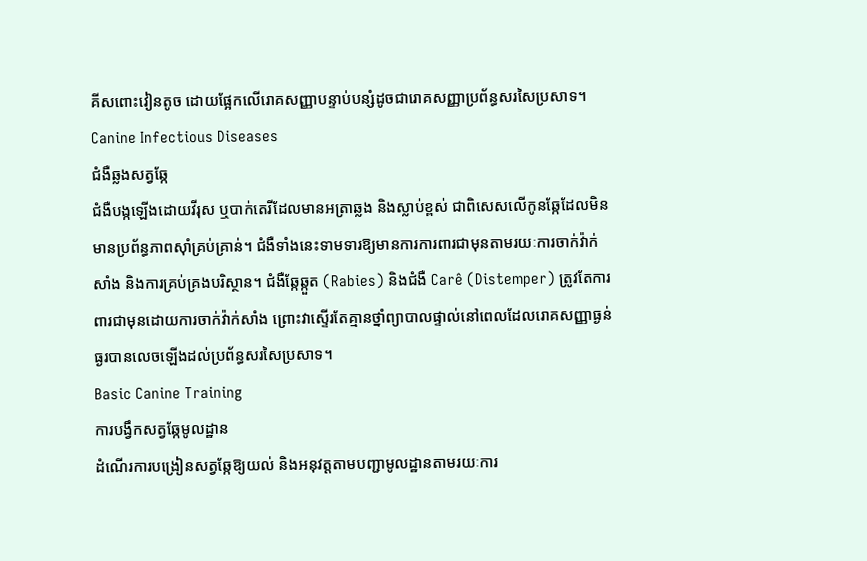គីសពោះវៀនតូច ដោយផ្អែកលើរោគសញ្ញាបន្ទាប់បន្សំដូចជារោគសញ្ញាប្រព័ន្ធសរសៃប្រសាទ។
Canine Infectious Diseases
ជំងឺឆ្លងសត្វឆ្កែ
ជំងឺបង្កឡើងដោយវីរុស ឬបាក់តេរីដែលមានអត្រាឆ្លង និងស្លាប់ខ្ពស់ ជាពិសេសលើកូនឆ្កែដែលមិនមានប្រព័ន្ធភាពស៊ាំគ្រប់គ្រាន់។ ជំងឺទាំងនេះទាមទារឱ្យមានការការពារជាមុនតាមរយៈការចាក់វ៉ាក់សាំង និងការគ្រប់គ្រងបរិស្ថាន។ ជំងឺឆ្កែឆ្កួត (Rabies) និងជំងឺ Carê (Distemper) ត្រូវតែការពារជាមុនដោយការចាក់វ៉ាក់សាំង ព្រោះវាស្ទើរតែគ្មានថ្នាំព្យាបាលផ្ទាល់នៅពេលដែលរោគសញ្ញាធ្ងន់ធ្ងរបានលេចឡើងដល់ប្រព័ន្ធសរសៃប្រសាទ។
Basic Canine Training
ការបង្វឹកសត្វឆ្កែមូលដ្ឋាន
ដំណើរការបង្រៀនសត្វឆ្កែឱ្យយល់ និងអនុវត្តតាមបញ្ជាមូលដ្ឋានតាមរយៈការ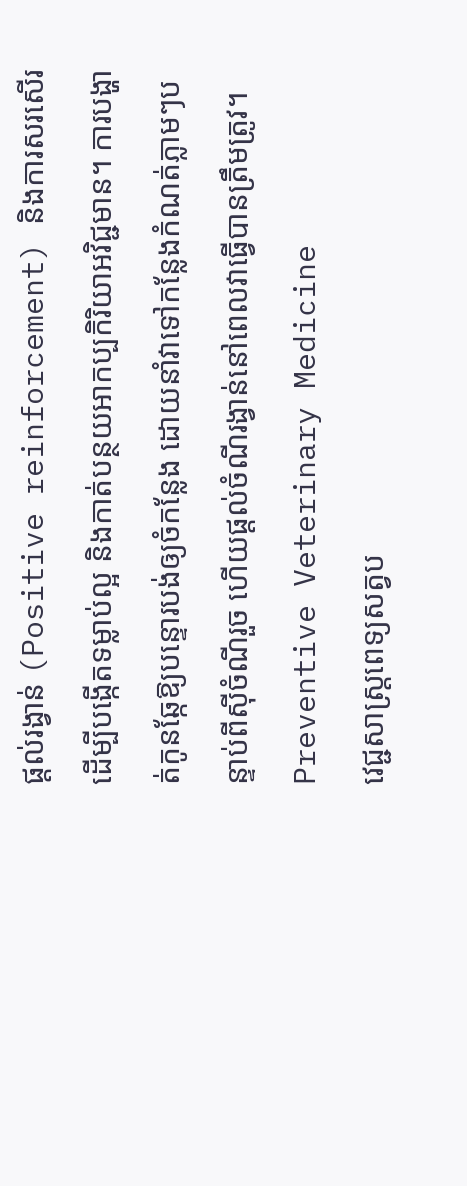ផ្តល់រង្វាន់ (Positive reinforcement) និងការសរសើរ ដើម្បីបង្កើតទម្លាប់ល្អ និងកាត់បន្ថយអាកប្បកិរិយាអវិជ្ជមាន។ ការបង្ហាត់កូនឆ្កែឱ្យបន្ទោរបង់ឲ្យចំកន្លែង ដោយនាំវាទៅកន្លែងកំណត់ភ្លាមៗបន្ទាប់ពីស៊ីចំណីរួច ហើយផ្តល់ចំណីរង្វាន់នៅពេលវាធ្វើបានត្រឹមត្រូវ។
Preventive Veterinary Medicine
វេជ្ជសាស្ត្រពេទ្យសត្វប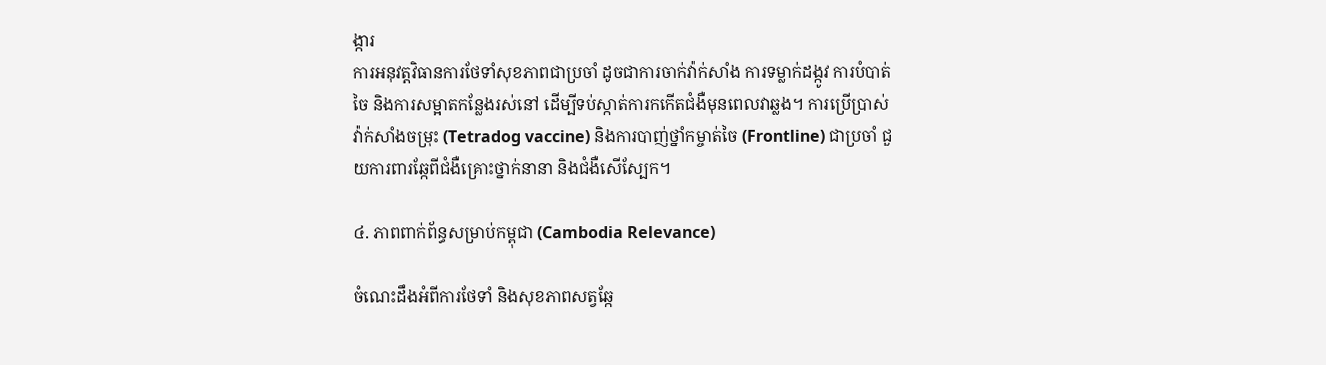ង្ការ
ការអនុវត្តវិធានការថែទាំសុខភាពជាប្រចាំ ដូចជាការចាក់វ៉ាក់សាំង ការទម្លាក់ដង្កូវ ការបំបាត់ចៃ និងការសម្អាតកន្លែងរស់នៅ ដើម្បីទប់ស្កាត់ការកកើតជំងឺមុនពេលវាឆ្លង។ ការប្រើប្រាស់វ៉ាក់សាំងចម្រុះ (Tetradog vaccine) និងការបាញ់ថ្នាំកម្ចាត់ចៃ (Frontline) ជាប្រចាំ ជួយការពារឆ្កែពីជំងឺគ្រោះថ្នាក់នានា និងជំងឺសើស្បែក។

៤. ភាពពាក់ព័ន្ធសម្រាប់កម្ពុជា (Cambodia Relevance)

ចំណេះដឹងអំពីការថែទាំ និងសុខភាពសត្វឆ្កែ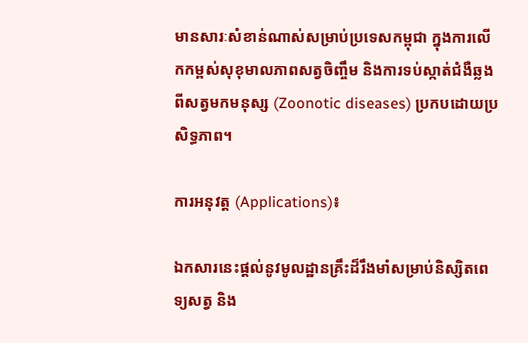មានសារៈសំខាន់ណាស់សម្រាប់ប្រទេសកម្ពុជា ក្នុងការលើកកម្ពស់សុខុមាលភាពសត្វចិញ្ចឹម និងការទប់ស្កាត់ជំងឺឆ្លងពីសត្វមកមនុស្ស (Zoonotic diseases) ប្រកបដោយប្រសិទ្ធភាព។

ការអនុវត្ត (Applications)៖

ឯកសារនេះផ្តល់នូវមូលដ្ឋានគ្រឹះដ៏រឹងមាំសម្រាប់និស្សិតពេទ្យសត្វ និង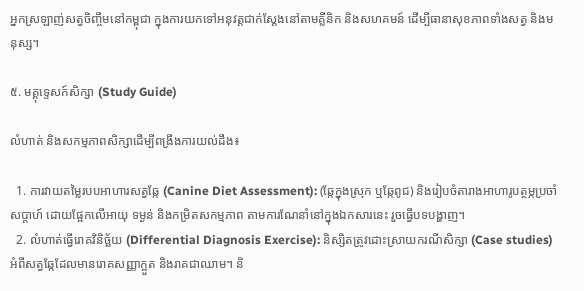អ្នកស្រឡាញ់សត្វចិញ្ចឹមនៅកម្ពុជា ក្នុងការយកទៅអនុវត្តជាក់ស្តែងនៅតាមគ្លីនិក និងសហគមន៍ ដើម្បីធានាសុខភាពទាំងសត្វ និងមនុស្ស។

៥. មគ្គុទ្ទេសក៍សិក្សា (Study Guide)

លំហាត់ និងសកម្មភាពសិក្សាដើម្បីពង្រឹងការយល់ដឹង៖

  1. ការវាយតម្លៃរបបអាហារសត្វឆ្កែ (Canine Diet Assessment): (ឆ្កែក្នុងស្រុក ឬឆ្កែពូជ) និងរៀបចំតារាងអាហារូបត្ថម្ភប្រចាំសប្តាហ៍ ដោយផ្អែកលើអាយុ ទម្ងន់ និងកម្រិតសកម្មភាព តាមការណែនាំនៅក្នុងឯកសារនេះ រួចធ្វើបទបង្ហាញ។
  2. លំហាត់ធ្វើរោគវិនិច្ឆ័យ (Differential Diagnosis Exercise): និស្សិតត្រូវដោះស្រាយករណីសិក្សា (Case studies) អំពីសត្វឆ្កែដែលមានរោគសញ្ញាក្អួត និងរាគជាឈាម។ និ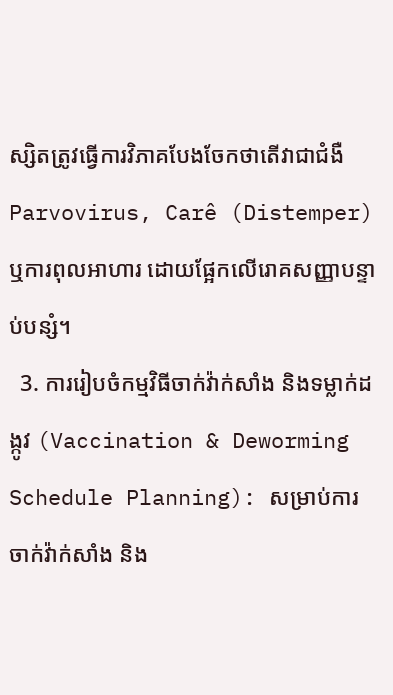ស្សិតត្រូវធ្វើការវិភាគបែងចែកថាតើវាជាជំងឺ Parvovirus, Carê (Distemper) ឬការពុលអាហារ ដោយផ្អែកលើរោគសញ្ញាបន្ទាប់បន្សំ។
  3. ការរៀបចំកម្មវិធីចាក់វ៉ាក់សាំង និងទម្លាក់ដង្កូវ (Vaccination & Deworming Schedule Planning): សម្រាប់ការចាក់វ៉ាក់សាំង និង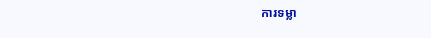ការទម្លា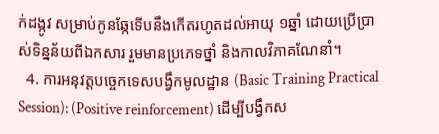ក់ដង្កូវ សម្រាប់កូនឆ្កែទើបនឹងកើតរហូតដល់អាយុ ១ឆ្នាំ ដោយប្រើប្រាស់ទិន្នន័យពីឯកសារ រួមមានប្រភេទថ្នាំ និងកាលវិភាគណែនាំ។
  4. ការអនុវត្តបច្ចេកទេសបង្វឹកមូលដ្ឋាន (Basic Training Practical Session): (Positive reinforcement) ដើម្បីបង្វឹកស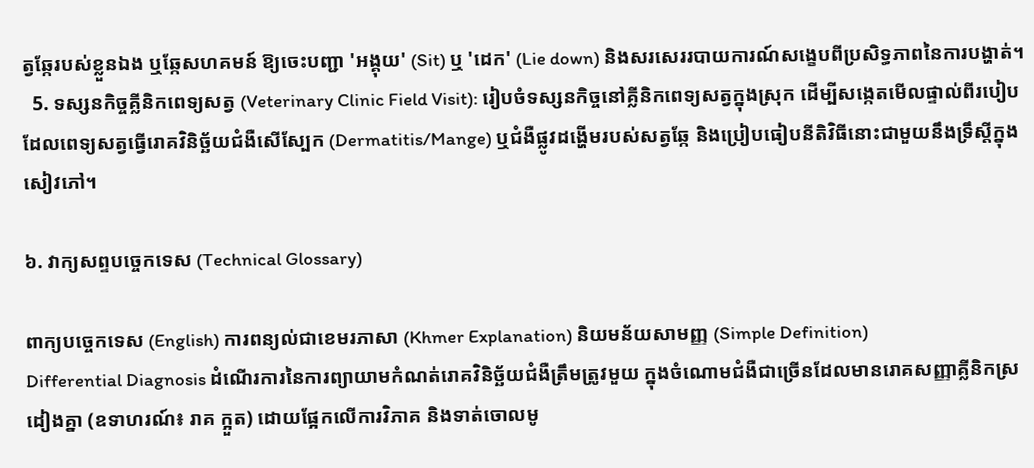ត្វឆ្កែរបស់ខ្លួនឯង ឬឆ្កែសហគមន៍ ឱ្យចេះបញ្ជា 'អង្គុយ' (Sit) ឬ 'ដេក' (Lie down) និងសរសេររបាយការណ៍សង្ខេបពីប្រសិទ្ធភាពនៃការបង្ហាត់។
  5. ទស្សនកិច្ចគ្លីនិកពេទ្យសត្វ (Veterinary Clinic Field Visit): រៀបចំទស្សនកិច្ចនៅគ្លីនិកពេទ្យសត្វក្នុងស្រុក ដើម្បីសង្កេតមើលផ្ទាល់ពីរបៀបដែលពេទ្យសត្វធ្វើរោគវិនិច្ឆ័យជំងឺសើស្បែក (Dermatitis/Mange) ឬជំងឺផ្លូវដង្ហើមរបស់សត្វឆ្កែ និងប្រៀបធៀបនីតិវិធីនោះជាមួយនឹងទ្រឹស្តីក្នុងសៀវភៅ។

៦. វាក្យសព្ទបច្ចេកទេស (Technical Glossary)

ពាក្យបច្ចេកទេស (English) ការពន្យល់ជាខេមរភាសា (Khmer Explanation) និយមន័យសាមញ្ញ (Simple Definition)
Differential Diagnosis ដំណើរការនៃការព្យាយាមកំណត់រោគវិនិច្ឆ័យជំងឺត្រឹមត្រូវមួយ ក្នុងចំណោមជំងឺជាច្រើនដែលមានរោគសញ្ញាគ្លីនិកស្រដៀងគ្នា (ឧទាហរណ៍៖ រាគ ក្អួត) ដោយផ្អែកលើការវិភាគ និងទាត់ចោលមូ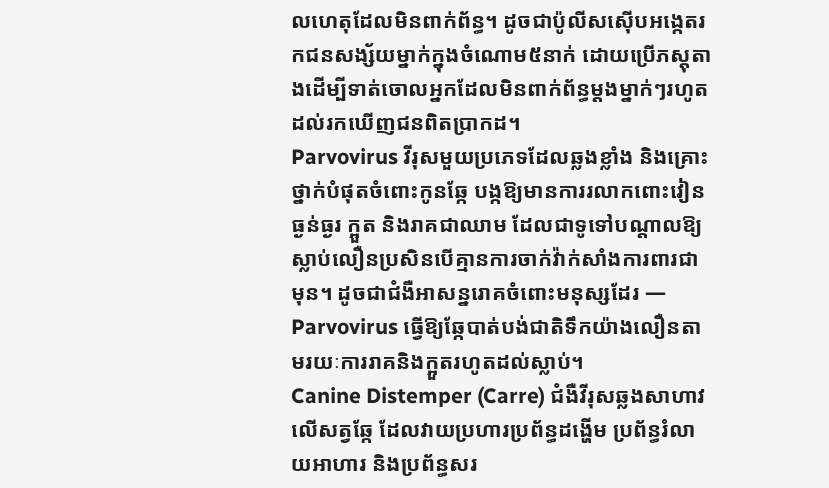លហេតុដែលមិនពាក់ព័ន្ធ។ ដូចជាប៉ូលីសស៊ើបអង្កេតរកជនសង្ស័យម្នាក់ក្នុងចំណោម៥នាក់ ដោយប្រើភស្តុតាងដើម្បីទាត់ចោលអ្នកដែលមិនពាក់ព័ន្ធម្តងម្នាក់ៗរហូតដល់រកឃើញជនពិតប្រាកដ។
Parvovirus វីរុសមួយប្រភេទដែលឆ្លងខ្លាំង និងគ្រោះថ្នាក់បំផុតចំពោះកូនឆ្កែ បង្កឱ្យមានការរលាកពោះវៀនធ្ងន់ធ្ងរ ក្អួត និងរាគជាឈាម ដែលជាទូទៅបណ្តាលឱ្យស្លាប់លឿនប្រសិនបើគ្មានការចាក់វ៉ាក់សាំងការពារជាមុន។ ដូចជាជំងឺអាសន្នរោគចំពោះមនុស្សដែរ — Parvovirus ធ្វើឱ្យឆ្កែបាត់បង់ជាតិទឹកយ៉ាងលឿនតាមរយៈការរាគនិងក្អួតរហូតដល់ស្លាប់។
Canine Distemper (Carre) ជំងឺវីរុសឆ្លងសាហាវលើសត្វឆ្កែ ដែលវាយប្រហារប្រព័ន្ធដង្ហើម ប្រព័ន្ធរំលាយអាហារ និងប្រព័ន្ធសរ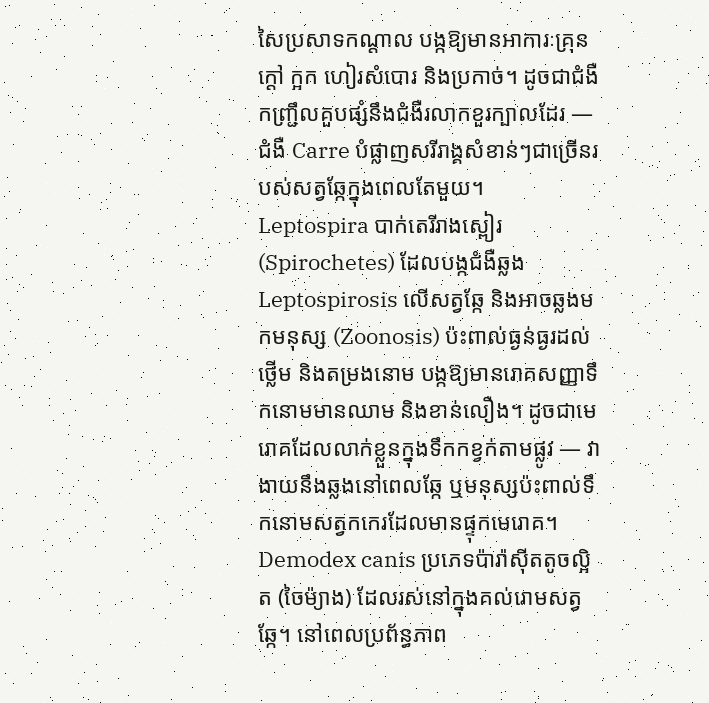សៃប្រសាទកណ្តាល បង្កឱ្យមានអាការៈគ្រុនក្តៅ ក្អក ហៀរសំបោរ និងប្រកាច់។ ដូចជាជំងឺកញ្ជ្រឹលគួបផ្សំនឹងជំងឺរលាកខួរក្បាលដែរ — ជំងឺ Carre បំផ្លាញសរីរាង្គសំខាន់ៗជាច្រើនរបស់សត្វឆ្កែក្នុងពេលតែមួយ។
Leptospira បាក់តេរីរាងស្ពៀរ (Spirochetes) ដែលបង្កជំងឺឆ្លង Leptospirosis លើសត្វឆ្កែ និងអាចឆ្លងមកមនុស្ស (Zoonosis) ប៉ះពាល់ធ្ងន់ធ្ងរដល់ថ្លើម និងតម្រងនោម បង្កឱ្យមានរោគសញ្ញាទឹកនោមមានឈាម និងខាន់លឿង។ ដូចជាមេរោគដែលលាក់ខ្លួនក្នុងទឹកកខ្វក់តាមផ្លូវ — វាងាយនឹងឆ្លងនៅពេលឆ្កែ ឬមនុស្សប៉ះពាល់ទឹកនោមសត្វកកេរដែលមានផ្ទុកមេរោគ។
Demodex canis ប្រភេទប៉ារ៉ាស៊ីតតូចល្អិត (ចៃម៉្យាង) ដែលរស់នៅក្នុងគល់រោមសត្វឆ្កែ។ នៅពេលប្រព័ន្ធភាព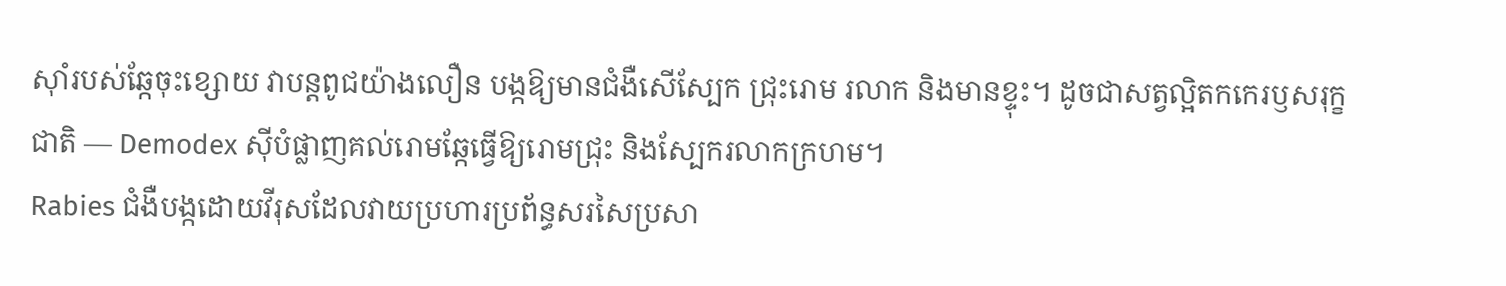ស៊ាំរបស់ឆ្កែចុះខ្សោយ វាបន្តពូជយ៉ាងលឿន បង្កឱ្យមានជំងឺសើស្បែក ជ្រុះរោម រលាក និងមានខ្ទុះ។ ដូចជាសត្វល្អិតកកេរឫសរុក្ខជាតិ — Demodex ស៊ីបំផ្លាញគល់រោមឆ្កែធ្វើឱ្យរោមជ្រុះ និងស្បែករលាកក្រហម។
Rabies ជំងឺបង្កដោយវីរុសដែលវាយប្រហារប្រព័ន្ធសរសៃប្រសា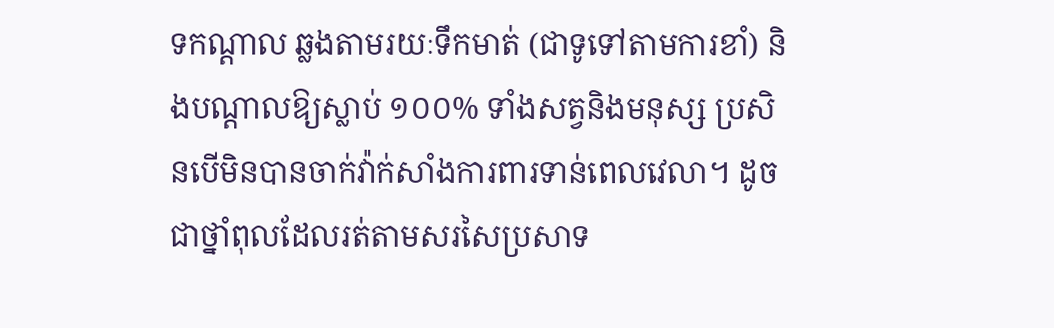ទកណ្តាល ឆ្លងតាមរយៈទឹកមាត់ (ជាទូទៅតាមការខាំ) និងបណ្តាលឱ្យស្លាប់ ១០០% ទាំងសត្វនិងមនុស្ស ប្រសិនបើមិនបានចាក់វ៉ាក់សាំងការពារទាន់ពេលវេលា។ ដូចជាថ្នាំពុលដែលរត់តាមសរសៃប្រសាទ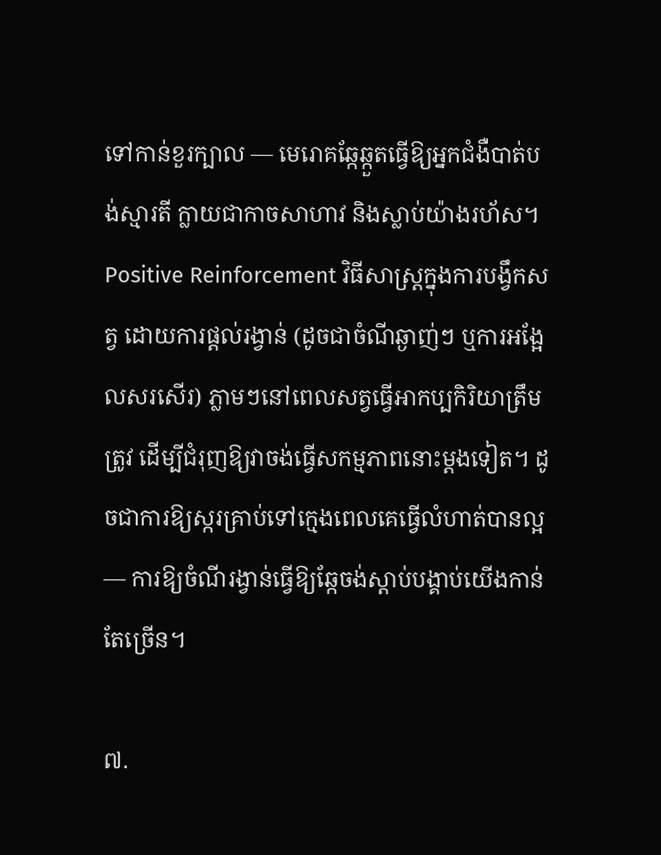ទៅកាន់ខួរក្បាល — មេរោគឆ្កែឆ្កួតធ្វើឱ្យអ្នកជំងឺបាត់បង់ស្មារតី ក្លាយជាកាចសាហាវ និងស្លាប់យ៉ាងរហ័ស។
Positive Reinforcement វិធីសាស្ត្រក្នុងការបង្វឹកសត្វ ដោយការផ្តល់រង្វាន់ (ដូចជាចំណីឆ្ងាញ់ៗ ឬការអង្អែលសរសើរ) ភ្លាមៗនៅពេលសត្វធ្វើអាកប្បកិរិយាត្រឹមត្រូវ ដើម្បីជំរុញឱ្យវាចង់ធ្វើសកម្មភាពនោះម្តងទៀត។ ដូចជាការឱ្យស្ករគ្រាប់ទៅក្មេងពេលគេធ្វើលំហាត់បានល្អ — ការឱ្យចំណីរង្វាន់ធ្វើឱ្យឆ្កែចង់ស្តាប់បង្គាប់យើងកាន់តែច្រើន។

៧.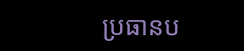ប្រធានប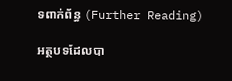ទពាក់ព័ន្ធ (Further Reading)

អត្ថបទដែលបា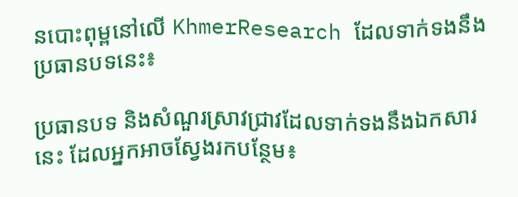នបោះពុម្ពនៅលើ KhmerResearch ដែលទាក់ទងនឹងប្រធានបទនេះ៖

ប្រធានបទ និងសំណួរស្រាវជ្រាវដែលទាក់ទងនឹងឯកសារនេះ ដែលអ្នកអាចស្វែងរកបន្ថែម៖